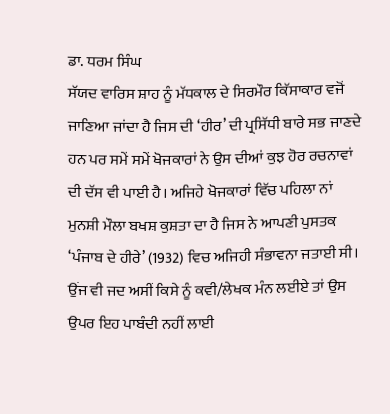ਡਾ. ਧਰਮ ਸਿੰਘ
ਸੱਯਦ ਵਾਰਿਸ ਸ਼ਾਹ ਨੂੰ ਮੱਧਕਾਲ ਦੇ ਸਿਰਮੌਰ ਕਿੱਸਾਕਾਰ ਵਜੋਂ ਜਾਣਿਆ ਜਾਂਦਾ ਹੈ ਜਿਸ ਦੀ ‘ਹੀਰ’ ਦੀ ਪ੍ਰਸਿੱਧੀ ਬਾਰੇ ਸਭ ਜਾਣਦੇ ਹਨ ਪਰ ਸਮੇਂ ਸਮੇਂ ਖੋਜਕਾਰਾਂ ਨੇ ਉਸ ਦੀਆਂ ਕੁਝ ਹੋਰ ਰਚਨਾਵਾਂ ਦੀ ਦੱਸ ਵੀ ਪਾਈ ਹੈ। ਅਜਿਹੇ ਖੋਜਕਾਰਾਂ ਵਿੱਚ ਪਹਿਲਾ ਨਾਂ ਮੁਨਸ਼ੀ ਮੌਲਾ ਬਖਸ਼ ਕੁਸ਼ਤਾ ਦਾ ਹੈ ਜਿਸ ਨੇ ਆਪਣੀ ਪੁਸਤਕ ‘ਪੰਜਾਬ ਦੇ ਹੀਰੇ’ (1932) ਵਿਚ ਅਜਿਹੀ ਸੰਭਾਵਨਾ ਜਤਾਈ ਸੀ। ਉਂਜ ਵੀ ਜਦ ਅਸੀਂ ਕਿਸੇ ਨੂੰ ਕਵੀ/ਲੇਖਕ ਮੰਨ ਲਈਏ ਤਾਂ ਉਸ ਉਪਰ ਇਹ ਪਾਬੰਦੀ ਨਹੀਂ ਲਾਈ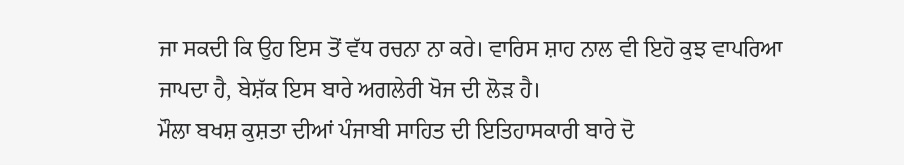ਜਾ ਸਕਦੀ ਕਿ ਉਹ ਇਸ ਤੋਂ ਵੱਧ ਰਚਨਾ ਨਾ ਕਰੇ। ਵਾਰਿਸ ਸ਼ਾਹ ਨਾਲ ਵੀ ਇਹੋ ਕੁਝ ਵਾਪਰਿਆ ਜਾਪਦਾ ਹੈ, ਬੇਸ਼ੱਕ ਇਸ ਬਾਰੇ ਅਗਲੇਰੀ ਖੋਜ ਦੀ ਲੋੜ ਹੈ।
ਮੌਲਾ ਬਖਸ਼ ਕੁਸ਼ਤਾ ਦੀਆਂ ਪੰਜਾਬੀ ਸਾਹਿਤ ਦੀ ਇਤਿਹਾਸਕਾਰੀ ਬਾਰੇ ਦੋ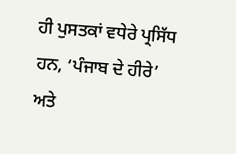ਹੀ ਪੁਸਤਕਾਂ ਵਧੇਰੇ ਪ੍ਰਸਿੱਧ ਹਨ, ‘ਪੰਜਾਬ ਦੇ ਹੀਰੇ’ ਅਤੇ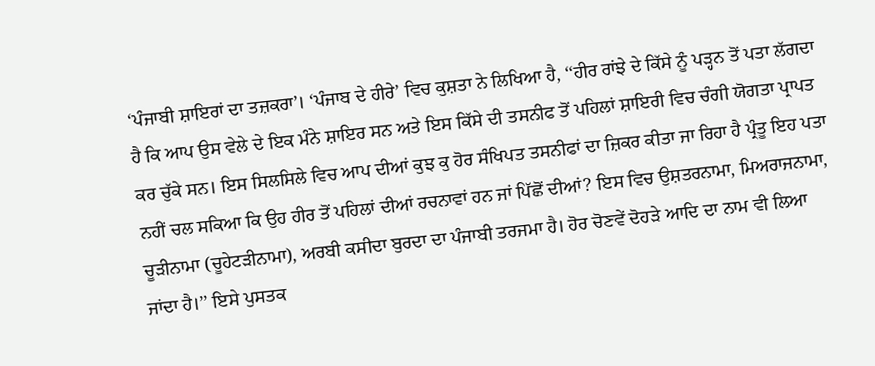‘ਪੰਜਾਬੀ ਸ਼ਾਇਰਾਂ ਦਾ ਤਜ਼ਕਰਾ’। ‘ਪੰਜਾਬ ਦੇ ਹੀਰੇ’ ਵਿਚ ਕੁਸ਼ਤਾ ਨੇ ਲਿਖਿਆ ਹੈ, ‘‘ਹੀਰ ਰਾਂਝੇ ਦੇ ਕਿੱਸੇ ਨੂੰ ਪੜ੍ਹਨ ਤੋਂ ਪਤਾ ਲੱਗਦਾ ਹੈ ਕਿ ਆਪ ਉਸ ਵੇਲੇ ਦੇ ਇਕ ਮੰਨੇ ਸ਼ਾਇਰ ਸਨ ਅਤੇ ਇਸ ਕਿੱਸੇ ਦੀ ਤਸਨੀਫ ਤੋਂ ਪਹਿਲਾਂ ਸ਼ਾਇਰੀ ਵਿਚ ਚੰਗੀ ਯੋਗਤਾ ਪ੍ਰਾਪਤ ਕਰ ਚੁੱਕੇ ਸਨ। ਇਸ ਸਿਲਸਿਲੇ ਵਿਚ ਆਪ ਦੀਆਂ ਕੁਝ ਕੁ ਹੋਰ ਸੰਖਿਪਤ ਤਸਨੀਫਾਂ ਦਾ ਜ਼ਿਕਰ ਕੀਤਾ ਜਾ ਰਿਹਾ ਹੈ ਪ੍ਰੰਤੂ ਇਹ ਪਤਾ ਨਹੀਂ ਚਲ ਸਕਿਆ ਕਿ ਉਹ ਹੀਰ ਤੋਂ ਪਹਿਲਾਂ ਦੀਆਂ ਰਚਨਾਵਾਂ ਹਨ ਜਾਂ ਪਿੱਛੋਂ ਦੀਆਂ? ਇਸ ਵਿਚ ਉਸ਼ਤਰਨਾਮਾ, ਮਿਅਰਾਜਨਾਮਾ, ਚੂੜੀਨਾਮਾ (ਚੂਹੇਟੜੀਨਾਮਾ), ਅਰਬੀ ਕਸੀਦਾ ਬੁਰਦਾ ਦਾ ਪੰਜਾਬੀ ਤਰਜਮਾ ਹੈ। ਹੋਰ ਚੋਣਵੇਂ ਦੋਹੜੇ ਆਦਿ ਦਾ ਨਾਮ ਵੀ ਲਿਆ ਜਾਂਦਾ ਹੈ।’’ ਇਸੇ ਪੁਸਤਕ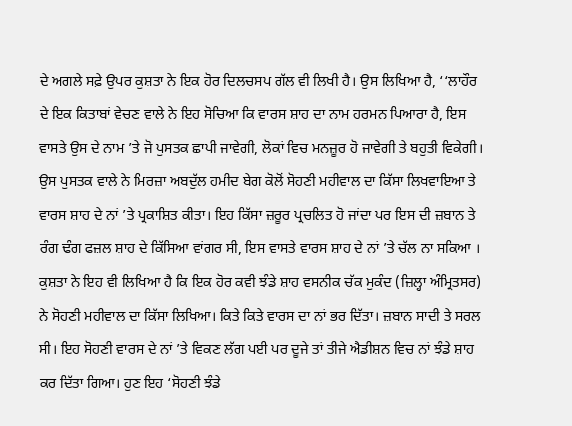ਦੇ ਅਗਲੇ ਸਫ਼ੇ ਉਪਰ ਕੁਸ਼ਤਾ ਨੇ ਇਕ ਹੋਰ ਦਿਲਚਸਪ ਗੱਲ ਵੀ ਲਿਖੀ ਹੈ। ਉਸ ਲਿਖਿਆ ਹੈ, ‘‘ਲਾਹੌਰ ਦੇ ਇਕ ਕਿਤਾਬਾਂ ਵੇਚਣ ਵਾਲੇ ਨੇ ਇਹ ਸੋਚਿਆ ਕਿ ਵਾਰਸ ਸ਼ਾਹ ਦਾ ਨਾਮ ਹਰਮਨ ਪਿਆਰਾ ਹੈ, ਇਸ ਵਾਸਤੇ ਉਸ ਦੇ ਨਾਮ ’ਤੇ ਜੋ ਪੁਸਤਕ ਛਾਪੀ ਜਾਵੇਗੀ, ਲੋਕਾਂ ਵਿਚ ਮਨਜ਼ੂਰ ਹੋ ਜਾਵੇਗੀ ਤੇ ਬਹੁਤੀ ਵਿਕੇਗੀ। ਉਸ ਪੁਸਤਕ ਵਾਲੇ ਨੇ ਮਿਰਜ਼ਾ ਅਬਦੁੱਲ ਹਮੀਦ ਬੇਗ ਕੋਲੋਂ ਸੋਹਣੀ ਮਹੀਵਾਲ ਦਾ ਕਿੱਸਾ ਲਿਖਵਾਇਆ ਤੇ ਵਾਰਸ ਸ਼ਾਹ ਦੇ ਨਾਂ ’ਤੇ ਪ੍ਰਕਾਸ਼ਿਤ ਕੀਤਾ। ਇਹ ਕਿੱਸਾ ਜ਼ਰੂਰ ਪ੍ਰਚਲਿਤ ਹੋ ਜਾਂਦਾ ਪਰ ਇਸ ਦੀ ਜ਼ਬਾਨ ਤੇ ਰੰਗ ਢੰਗ ਫਜ਼ਲ ਸ਼ਾਹ ਦੇ ਕਿੱਸਿਆ ਵਾਂਗਰ ਸੀ, ਇਸ ਵਾਸਤੇ ਵਾਰਸ ਸ਼ਾਹ ਦੇ ਨਾਂ ’ਤੇ ਚੱਲ ਨਾ ਸਕਿਆ । ਕੁਸ਼ਤਾ ਨੇ ਇਹ ਵੀ ਲਿਖਿਆ ਹੈ ਕਿ ਇਕ ਹੋਰ ਕਵੀ ਝੰਡੇ ਸ਼ਾਹ ਵਸਨੀਕ ਚੱਕ ਮੁਕੰਦ (ਜ਼ਿਲ੍ਹਾ ਅੰਮ੍ਰਿਤਸਰ) ਨੇ ਸੋਹਣੀ ਮਹੀਵਾਲ ਦਾ ਕਿੱਸਾ ਲਿਖਿਆ। ਕਿਤੇ ਕਿਤੇ ਵਾਰਸ ਦਾ ਨਾਂ ਭਰ ਦਿੱਤਾ। ਜ਼ਬਾਨ ਸਾਦੀ ਤੇ ਸਰਲ ਸੀ। ਇਹ ਸੋਹਣੀ ਵਾਰਸ ਦੇ ਨਾਂ ’ਤੇ ਵਿਕਣ ਲੱਗ ਪਈ ਪਰ ਦੂਜੇ ਤਾਂ ਤੀਜੇ ਐਡੀਸ਼ਨ ਵਿਚ ਨਾਂ ਝੰਡੇ ਸ਼ਾਹ ਕਰ ਦਿੱਤਾ ਗਿਆ। ਹੁਣ ਇਹ ‘ਸੋਹਣੀ ਝੰਡੇ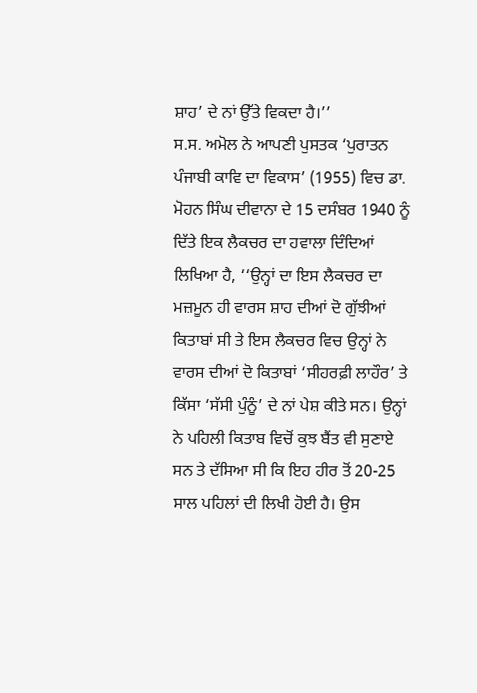ਸ਼ਾਹ’ ਦੇ ਨਾਂ ਉੱਤੇ ਵਿਕਦਾ ਹੈ।’’
ਸ.ਸ. ਅਮੋਲ ਨੇ ਆਪਣੀ ਪੁਸਤਕ ‘ਪੁਰਾਤਨ ਪੰਜਾਬੀ ਕਾਵਿ ਦਾ ਵਿਕਾਸ’ (1955) ਵਿਚ ਡਾ. ਮੋਹਨ ਸਿੰਘ ਦੀਵਾਨਾ ਦੇ 15 ਦਸੰਬਰ 1940 ਨੂੰ ਦਿੱਤੇ ਇਕ ਲੈਕਚਰ ਦਾ ਹਵਾਲਾ ਦਿੰਦਿਆਂ ਲਿਖਿਆ ਹੈ, ‘‘ਉਨ੍ਹਾਂ ਦਾ ਇਸ ਲੈਕਚਰ ਦਾ ਮਜ਼ਮੂਨ ਹੀ ਵਾਰਸ ਸ਼ਾਹ ਦੀਆਂ ਦੋ ਗੁੱਝੀਆਂ ਕਿਤਾਬਾਂ ਸੀ ਤੇ ਇਸ ਲੈਕਚਰ ਵਿਚ ਉਨ੍ਹਾਂ ਨੇ ਵਾਰਸ ਦੀਆਂ ਦੋ ਕਿਤਾਬਾਂ ‘ਸੀਹਰਫ਼ੀ ਲਾਹੌਰ’ ਤੇ ਕਿੱਸਾ ‘ਸੱਸੀ ਪੁੰਨੂੰ’ ਦੇ ਨਾਂ ਪੇਸ਼ ਕੀਤੇ ਸਨ। ਉਨ੍ਹਾਂ ਨੇ ਪਹਿਲੀ ਕਿਤਾਬ ਵਿਚੋਂ ਕੁਝ ਬੈਂਤ ਵੀ ਸੁਣਾਏ ਸਨ ਤੇ ਦੱਸਿਆ ਸੀ ਕਿ ਇਹ ਹੀਰ ਤੋਂ 20-25 ਸਾਲ ਪਹਿਲਾਂ ਦੀ ਲਿਖੀ ਹੋਈ ਹੈ। ਉਸ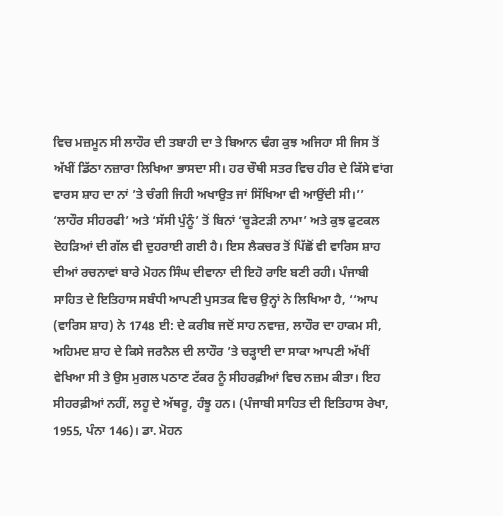ਵਿਚ ਮਜ਼ਮੂਨ ਸੀ ਲਾਹੌਰ ਦੀ ਤਬਾਹੀ ਦਾ ਤੇ ਬਿਆਨ ਢੰਗ ਕੁਝ ਅਜਿਹਾ ਸੀ ਜਿਸ ਤੋਂ ਅੱਖੀਂ ਡਿੱਠਾ ਨਜ਼ਾਰਾ ਲਿਖਿਆ ਭਾਸਦਾ ਸੀ। ਹਰ ਚੌਥੀ ਸਤਰ ਵਿਚ ਹੀਰ ਦੇ ਕਿੱਸੇ ਵਾਂਗ ਵਾਰਸ ਸ਼ਾਹ ਦਾ ਨਾਂ ’ਤੇ ਚੰਗੀ ਜਿਹੀ ਅਖਾਉਤ ਜਾਂ ਸਿੱਖਿਆ ਵੀ ਆਉਂਦੀ ਸੀ।’’ ‘ਲਾਹੌਰ ਸੀਹਰਫੀ’ ਅਤੇ ‘ਸੱਸੀ ਪੁੰਨੂੰ’ ਤੋਂ ਬਿਨਾਂ ‘ਚੂੜੇਟੜੀ ਨਾਮਾ’ ਅਤੇ ਕੁਝ ਫੁਟਕਲ ਦੋਹੜਿਆਂ ਦੀ ਗੱਲ ਵੀ ਦੁਹਰਾਈ ਗਈ ਹੈ। ਇਸ ਲੈਕਚਰ ਤੋਂ ਪਿੱਛੋਂ ਵੀ ਵਾਰਿਸ ਸ਼ਾਹ ਦੀਆਂ ਰਚਨਾਵਾਂ ਬਾਰੇ ਮੋਹਨ ਸਿੰਘ ਦੀਵਾਨਾ ਦੀ ਇਹੋ ਰਾਇ ਬਣੀ ਰਹੀ। ਪੰਜਾਬੀ ਸਾਹਿਤ ਦੇ ਇਤਿਹਾਸ ਸਬੰਧੀ ਆਪਣੀ ਪੁਸਤਕ ਵਿਚ ਉਨ੍ਹਾਂ ਨੇ ਲਿਖਿਆ ਹੈ, ‘‘ਆਪ (ਵਾਰਿਸ ਸ਼ਾਹ) ਨੇ 1748 ਈ: ਦੇ ਕਰੀਬ ਜਦੋਂ ਸਾਹ ਨਵਾਜ਼, ਲਾਹੌਰ ਦਾ ਹਾਕਮ ਸੀ, ਅਹਿਮਦ ਸ਼ਾਹ ਦੇ ਕਿਸੇ ਜਰਨੈਲ ਦੀ ਲਾਹੌਰ ’ਤੇ ਚੜ੍ਹਾਈ ਦਾ ਸਾਕਾ ਆਪਣੀ ਅੱਖੀਂ ਵੇਖਿਆ ਸੀ ਤੇ ਉਸ ਮੁਗਲ ਪਠਾਣ ਟੱਕਰ ਨੂੰ ਸੀਹਰਫ਼ੀਆਂ ਵਿਚ ਨਜ਼ਮ ਕੀਤਾ। ਇਹ ਸੀਹਰਫ਼ੀਆਂ ਨਹੀਂ, ਲਹੂ ਦੇ ਅੱਥਰੂ, ਹੰਝੂ ਹਨ। (ਪੰਜਾਬੀ ਸਾਹਿਤ ਦੀ ਇਤਿਹਾਸ ਰੇਖਾ, 1955, ਪੰਨਾ 146)। ਡਾ. ਮੋਹਨ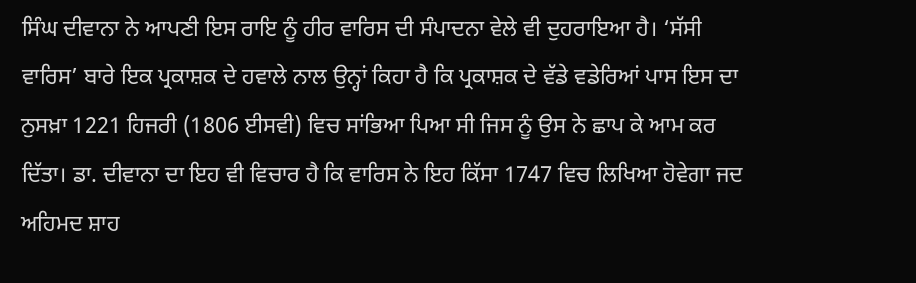ਸਿੰਘ ਦੀਵਾਨਾ ਨੇ ਆਪਣੀ ਇਸ ਰਾਇ ਨੂੰ ਹੀਰ ਵਾਰਿਸ ਦੀ ਸੰਪਾਦਨਾ ਵੇਲੇ ਵੀ ਦੁਹਰਾਇਆ ਹੈ। ‘ਸੱਸੀ ਵਾਰਿਸ’ ਬਾਰੇ ਇਕ ਪ੍ਰਕਾਸ਼ਕ ਦੇ ਹਵਾਲੇ ਨਾਲ ਉਨ੍ਹਾਂ ਕਿਹਾ ਹੈ ਕਿ ਪ੍ਰਕਾਸ਼ਕ ਦੇ ਵੱਡੇ ਵਡੇਰਿਆਂ ਪਾਸ ਇਸ ਦਾ ਨੁਸਖ਼ਾ 1221 ਹਿਜਰੀ (1806 ਈਸਵੀ) ਵਿਚ ਸਾਂਭਿਆ ਪਿਆ ਸੀ ਜਿਸ ਨੂੰ ਉਸ ਨੇ ਛਾਪ ਕੇ ਆਮ ਕਰ ਦਿੱਤਾ। ਡਾ. ਦੀਵਾਨਾ ਦਾ ਇਹ ਵੀ ਵਿਚਾਰ ਹੈ ਕਿ ਵਾਰਿਸ ਨੇ ਇਹ ਕਿੱਸਾ 1747 ਵਿਚ ਲਿਖਿਆ ਹੋਵੇਗਾ ਜਦ ਅਹਿਮਦ ਸ਼ਾਹ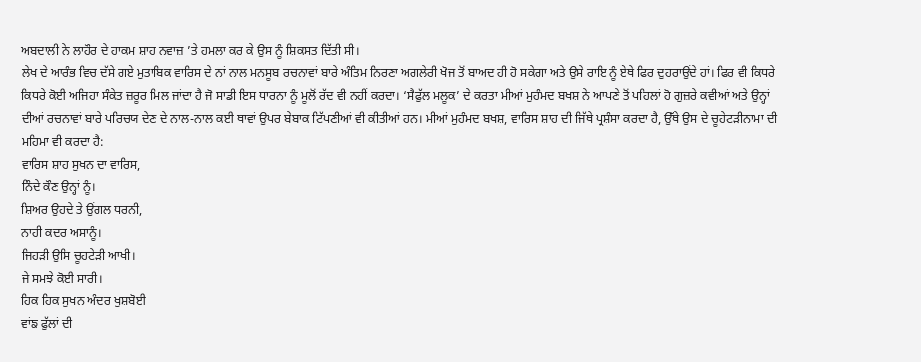ਅਬਦਾਲੀ ਨੇ ਲਾਹੌਰ ਦੇ ਹਾਕਮ ਸ਼ਾਹ ਨਵਾਜ਼ ’ਤੇ ਹਮਲਾ ਕਰ ਕੇ ਉਸ ਨੂੰ ਸ਼ਿਕਸਤ ਦਿੱਤੀ ਸੀ।
ਲੇਖ ਦੇ ਆਰੰਭ ਵਿਚ ਦੱਸੇ ਗਏ ਮੁਤਾਬਿਕ ਵਾਰਿਸ ਦੇ ਨਾਂ ਨਾਲ ਮਨਸੂਬ ਰਚਨਾਵਾਂ ਬਾਰੇ ਅੰਤਿਮ ਨਿਰਣਾ ਅਗਲੇਰੀ ਖੋਜ ਤੋਂ ਬਾਅਦ ਹੀ ਹੋ ਸਕੇਗਾ ਅਤੇ ਉਸੇ ਰਾਇ ਨੂੰ ਏਥੇ ਫਿਰ ਦੁਹਰਾਉਂਦੇ ਹਾਂ। ਫਿਰ ਵੀ ਕਿਧਰੇ ਕਿਧਰੇ ਕੋਈ ਅਜਿਹਾ ਸੰਕੇਤ ਜ਼ਰੂਰ ਮਿਲ ਜਾਂਦਾ ਹੈ ਜੋ ਸਾਡੀ ਇਸ ਧਾਰਨਾ ਨੂੰ ਮੂਲੋਂ ਰੱਦ ਵੀ ਨਹੀਂ ਕਰਦਾ। ‘ਸੈਫੁੱਲ ਮਲੂਕ’ ਦੇ ਕਰਤਾ ਮੀਆਂ ਮੁਹੰਮਦ ਬਖਸ਼ ਨੇ ਆਪਣੇ ਤੋਂ ਪਹਿਲਾਂ ਹੋ ਗੁਜ਼ਰੇ ਕਵੀਆਂ ਅਤੇ ਉਨ੍ਹਾਂ ਦੀਆਂ ਰਚਨਾਵਾਂ ਬਾਰੇ ਪਰਿਚਯ ਦੇਣ ਦੇ ਨਾਲ-ਨਾਲ ਕਈ ਥਾਵਾਂ ਉਪਰ ਬੇਬਾਕ ਟਿੱਪਣੀਆਂ ਵੀ ਕੀਤੀਆਂ ਹਨ। ਮੀਆਂ ਮੁਹੰਮਦ ਬਖਸ਼, ਵਾਰਿਸ ਸ਼ਾਹ ਦੀ ਜਿੱਥੇ ਪ੍ਰਸ਼ੰਸਾ ਕਰਦਾ ਹੈ, ਉੱਥੇ ਉਸ ਦੇ ਚੂਹੇਟੜੀਨਾਮਾ ਦੀ ਮਹਿਮਾ ਵੀ ਕਰਦਾ ਹੈ:
ਵਾਰਿਸ ਸ਼ਾਹ ਸੁਖਨ ਦਾ ਵਾਰਿਸ,
ਨਿੰਦੇ ਕੌਣ ਉਨ੍ਹਾਂ ਨੂੰ।
ਸ਼ਿਅਰ ਉਹਦੇ ਤੇ ਉਂਗਲ ਧਰਨੀ,
ਨਾਹੀ ਕਦਰ ਅਸਾਨੂੰ।
ਜਿਹੜੀ ਉਸਿ ਚੂਹਟੇੜੀ ਆਖੀ।
ਜੇ ਸਮਝੇ ਕੋਈ ਸਾਰੀ।
ਹਿਕ ਹਿਕ ਸੁਖਨ ਅੰਦਰ ਖੁਸ਼ਬੋਈ
ਵਾਂਙ ਫੁੱਲਾਂ ਦੀ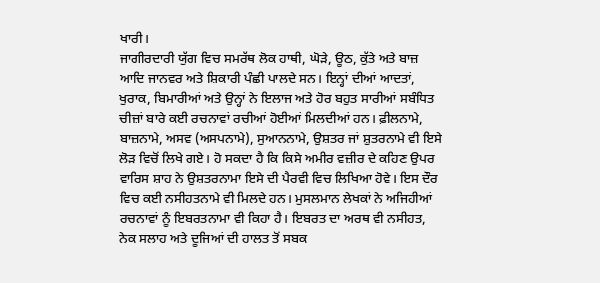ਖਾਰੀ।
ਜਾਗੀਰਦਾਰੀ ਯੁੱਗ ਵਿਚ ਸਮਰੱਥ ਲੋਕ ਹਾਥੀ, ਘੋੜੇ, ਊਠ, ਕੁੱਤੇ ਅਤੇ ਬਾਜ਼ ਆਦਿ ਜਾਨਵਰ ਅਤੇ ਸ਼ਿਕਾਰੀ ਪੰਛੀ ਪਾਲਦੇ ਸਨ। ਇਨ੍ਹਾਂ ਦੀਆਂ ਆਦਤਾਂ, ਖੁਰਾਕ, ਬਿਮਾਰੀਆਂ ਅਤੇ ਉਨ੍ਹਾਂ ਨੇ ਇਲਾਜ ਅਤੇ ਹੋਰ ਬਹੁਤ ਸਾਰੀਆਂ ਸਬੰਧਿਤ ਚੀਜ਼ਾਂ ਬਾਰੇ ਕਈ ਰਚਨਾਵਾਂ ਰਚੀਆਂ ਹੋਈਆਂ ਮਿਲਦੀਆਂ ਹਨ। ਫ਼ੀਲਨਾਮੇ, ਬਾਜ਼ਨਾਮੇ, ਅਸਵ (ਅਸਪਨਾਮੇ), ਸੁਆਨਨਾਮੇ, ਉਸ਼ਤਰ ਜਾਂ ਸ਼ੁਤਰਨਾਮੇ ਵੀ ਇਸੇ ਲੋੜ ਵਿਚੋਂ ਲਿਖੇ ਗਏ। ਹੋ ਸਕਦਾ ਹੈ ਕਿ ਕਿਸੇ ਅਮੀਰ ਵਜ਼ੀਰ ਦੇ ਕਹਿਣ ਉਪਰ ਵਾਰਿਸ ਸ਼ਾਹ ਨੇ ਉਸ਼ਤਰਨਾਮਾ ਇਸੇ ਦੀ ਪੈਰਵੀ ਵਿਚ ਲਿਖਿਆ ਹੋਵੇ। ਇਸ ਦੌਰ ਵਿਚ ਕਈ ਨਸੀਹਤਨਾਮੇ ਵੀ ਮਿਲਦੇ ਹਨ। ਮੁਸਲਮਾਨ ਲੇਖਕਾਂ ਨੇ ਅਜਿਹੀਆਂ ਰਚਨਾਵਾਂ ਨੂੰ ਇਬਰਤਨਾਮਾ ਵੀ ਕਿਹਾ ਹੈ। ਇਬਰਤ ਦਾ ਅਰਥ ਵੀ ਨਸੀਹਤ, ਨੇਕ ਸਲਾਹ ਅਤੇ ਦੂਜਿਆਂ ਦੀ ਹਾਲਤ ਤੋਂ ਸਬਕ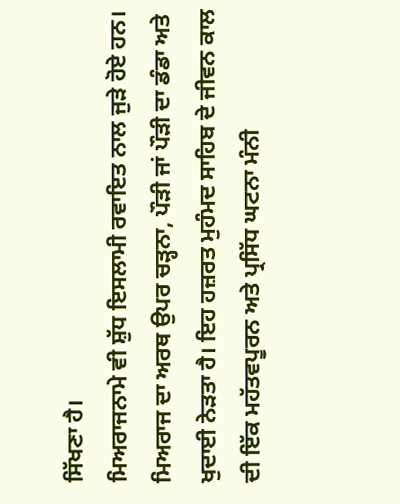ਸਿੱਖਣਾ ਹੈ।
ਮਿਅਰਾਜਨਾਮੇ ਵੀ ਸ਼ੁੱਧ ਇਸਲਾਮੀ ਰਵਾਇਤ ਨਾਲ ਜੁੜੇ ਹੋਏ ਹਨ। ਮਿਅਰਾਜ ਦਾ ਅਰਥ ਉਪਰ ਚੜ੍ਹਨਾ, ਪੌੜੀ ਜਾਂ ਪੌੜੀ ਦਾ ਡੰਡਾ ਅਤੇ ਖੁਦਾਈ ਨੇੜਤਾ ਹੈ। ਇਹ ਹਜ਼ਰਤ ਮੁਹੰਮਦ ਸਾਹਿਬ ਦੇ ਜੀਵਨ ਕਾਲ ਦੀ ਇੱਕ ਮਹੱਤਵਪੂਰਨ ਅਤੇ ਪ੍ਰਸਿੱਧ ਘਟਨਾ ਮੰਨੀ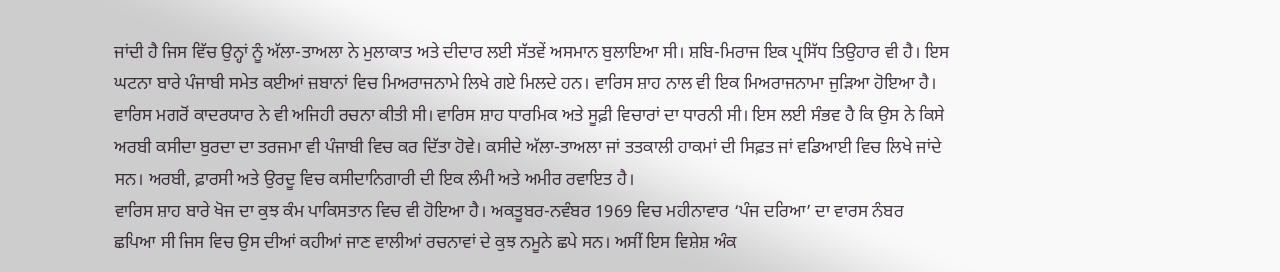ਜਾਂਦੀ ਹੈ ਜਿਸ ਵਿੱਚ ਉਨ੍ਹਾਂ ਨੂੰ ਅੱਲਾ-ਤਾਅਲਾ ਨੇ ਮੁਲਾਕਾਤ ਅਤੇ ਦੀਦਾਰ ਲਈ ਸੱਤਵੇਂ ਅਸਮਾਨ ਬੁਲਾਇਆ ਸੀ। ਸ਼ਬਿ-ਮਿਰਾਜ ਇਕ ਪ੍ਰਸਿੱਧ ਤਿਉਹਾਰ ਵੀ ਹੈ। ਇਸ ਘਟਨਾ ਬਾਰੇ ਪੰਜਾਬੀ ਸਮੇਤ ਕਈਆਂ ਜ਼ਬਾਨਾਂ ਵਿਚ ਮਿਅਰਾਜਨਾਮੇ ਲਿਖੇ ਗਏ ਮਿਲਦੇ ਹਨ। ਵਾਰਿਸ ਸ਼ਾਹ ਨਾਲ ਵੀ ਇਕ ਮਿਅਰਾਜਨਾਮਾ ਜੁੜਿਆ ਹੋਇਆ ਹੈ। ਵਾਰਿਸ ਮਗਰੋਂ ਕਾਦਰਯਾਰ ਨੇ ਵੀ ਅਜਿਹੀ ਰਚਨਾ ਕੀਤੀ ਸੀ। ਵਾਰਿਸ ਸ਼ਾਹ ਧਾਰਮਿਕ ਅਤੇ ਸੂਫ਼ੀ ਵਿਚਾਰਾਂ ਦਾ ਧਾਰਨੀ ਸੀ। ਇਸ ਲਈ ਸੰਭਵ ਹੈ ਕਿ ਉਸ ਨੇ ਕਿਸੇ ਅਰਬੀ ਕਸੀਦਾ ਬੁਰਦਾ ਦਾ ਤਰਜਮਾ ਵੀ ਪੰਜਾਬੀ ਵਿਚ ਕਰ ਦਿੱਤਾ ਹੋਵੇ। ਕਸੀਦੇ ਅੱਲਾ-ਤਾਅਲਾ ਜਾਂ ਤਤਕਾਲੀ ਹਾਕਮਾਂ ਦੀ ਸਿਫ਼ਤ ਜਾਂ ਵਡਿਆਈ ਵਿਚ ਲਿਖੇ ਜਾਂਦੇ ਸਨ। ਅਰਬੀ, ਫ਼ਾਰਸੀ ਅਤੇ ਉਰਦੂ ਵਿਚ ਕਸੀਦਾਨਿਗਾਰੀ ਦੀ ਇਕ ਲੰਮੀ ਅਤੇ ਅਮੀਰ ਰਵਾਇਤ ਹੈ।
ਵਾਰਿਸ ਸ਼ਾਹ ਬਾਰੇ ਖੋਜ ਦਾ ਕੁਝ ਕੰਮ ਪਾਕਿਸਤਾਨ ਵਿਚ ਵੀ ਹੋਇਆ ਹੈ। ਅਕਤੂਬਰ-ਨਵੰਬਰ 1969 ਵਿਚ ਮਹੀਨਾਵਾਰ ‘ਪੰਜ ਦਰਿਆ’ ਦਾ ਵਾਰਸ ਨੰਬਰ ਛਪਿਆ ਸੀ ਜਿਸ ਵਿਚ ਉਸ ਦੀਆਂ ਕਹੀਆਂ ਜਾਣ ਵਾਲੀਆਂ ਰਚਨਾਵਾਂ ਦੇ ਕੁਝ ਨਮੂਨੇ ਛਪੇ ਸਨ। ਅਸੀਂ ਇਸ ਵਿਸ਼ੇਸ਼ ਅੰਕ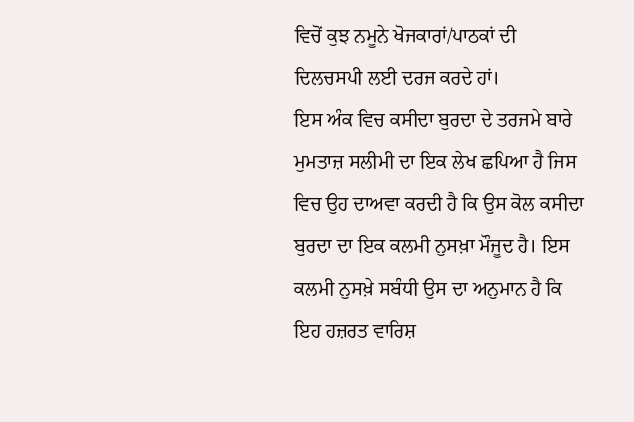ਵਿਚੋਂ ਕੁਝ ਨਮੂਨੇ ਖੋਜਕਾਰਾਂ/ਪਾਠਕਾਂ ਦੀ ਦਿਲਚਸਪੀ ਲਈ ਦਰਜ ਕਰਦੇ ਹਾਂ।
ਇਸ ਅੰਕ ਵਿਚ ਕਸੀਦਾ ਬੁਰਦਾ ਦੇ ਤਰਜਮੇ ਬਾਰੇ ਮੁਮਤਾਜ਼ ਸਲੀਮੀ ਦਾ ਇਕ ਲੇਖ ਛਪਿਆ ਹੈ ਜਿਸ ਵਿਚ ਉਹ ਦਾਅਵਾ ਕਰਦੀ ਹੈ ਕਿ ਉਸ ਕੋਲ ਕਸੀਦਾ ਬੁਰਦਾ ਦਾ ਇਕ ਕਲਮੀ ਨੁਸਖ਼ਾ ਮੌਜੂਦ ਹੈ। ਇਸ ਕਲਮੀ ਨੁਸਖ਼ੇ ਸਬੰਧੀ ਉਸ ਦਾ ਅਨੁਮਾਨ ਹੈ ਕਿ ਇਹ ਹਜ਼ਰਤ ਵਾਰਿਸ਼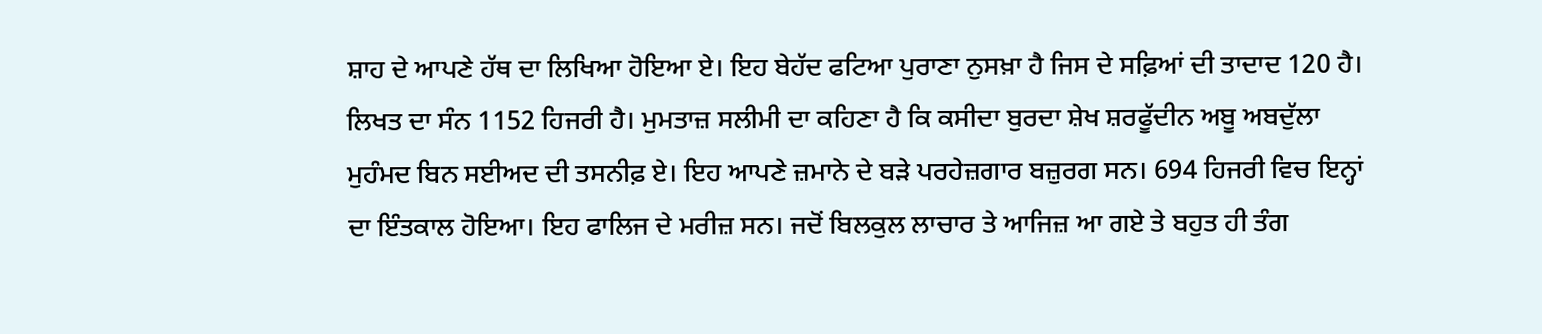ਸ਼ਾਹ ਦੇ ਆਪਣੇ ਹੱਥ ਦਾ ਲਿਖਿਆ ਹੋਇਆ ਏ। ਇਹ ਬੇਹੱਦ ਫਟਿਆ ਪੁਰਾਣਾ ਨੁਸਖ਼ਾ ਹੈ ਜਿਸ ਦੇ ਸਫ਼ਿਆਂ ਦੀ ਤਾਦਾਦ 120 ਹੈ। ਲਿਖਤ ਦਾ ਸੰਨ 1152 ਹਿਜਰੀ ਹੈ। ਮੁਮਤਾਜ਼ ਸਲੀਮੀ ਦਾ ਕਹਿਣਾ ਹੈ ਕਿ ਕਸੀਦਾ ਬੁਰਦਾ ਸ਼ੇਖ ਸ਼ਰਫੂੱਦੀਨ ਅਬੂ ਅਬਦੁੱਲਾ ਮੁਹੰਮਦ ਬਿਨ ਸਈਅਦ ਦੀ ਤਸਨੀਫ਼ ਏ। ਇਹ ਆਪਣੇ ਜ਼ਮਾਨੇ ਦੇ ਬੜੇ ਪਰਹੇਜ਼ਗਾਰ ਬਜ਼ੁਰਗ ਸਨ। 694 ਹਿਜਰੀ ਵਿਚ ਇਨ੍ਹਾਂ ਦਾ ਇੰਤਕਾਲ ਹੋਇਆ। ਇਹ ਫਾਲਿਜ ਦੇ ਮਰੀਜ਼ ਸਨ। ਜਦੋਂ ਬਿਲਕੁਲ ਲਾਚਾਰ ਤੇ ਆਜਿਜ਼ ਆ ਗਏ ਤੇ ਬਹੁਤ ਹੀ ਤੰਗ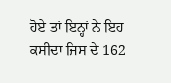ਹੋਏ ਤਾਂ ਇਨ੍ਹਾਂ ਨੇ ਇਹ ਕਸੀਦਾ ਜਿਸ ਦੇ 162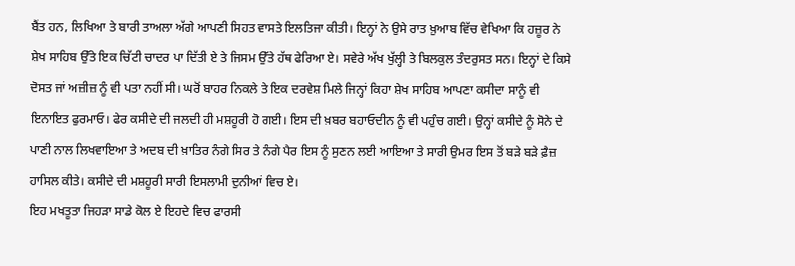ਬੈਂਤ ਹਨ, ਲਿਖਿਆ ਤੇ ਬਾਰੀ ਤਾਅਲਾ ਅੱਗੇ ਆਪਣੀ ਸਿਹਤ ਵਾਸਤੇ ਇਲਤਿਜਾ ਕੀਤੀ। ਇਨ੍ਹਾਂ ਨੇ ਉਸੇ ਰਾਤ ਖ਼ੁਆਬ ਵਿੱਚ ਵੇਖਿਆ ਕਿ ਹਜ਼ੂਰ ਨੇ ਸ਼ੇਖ ਸਾਹਿਬ ਉੱਤੇ ਇਕ ਚਿੱਟੀ ਚਾਦਰ ਪਾ ਦਿੱਤੀ ਏ ਤੇ ਜਿਸਮ ਉੱਤੇ ਹੱਥ ਫੇਰਿਆ ਏ। ਸਵੇਰੇ ਅੱਖ ਖੁੱਲ੍ਹੀ ਤੇ ਬਿਲਕੁਲ ਤੰਦਰੁਸਤ ਸਨ। ਇਨ੍ਹਾਂ ਦੇ ਕਿਸੇ ਦੋਸਤ ਜਾਂ ਅਜ਼ੀਜ਼ ਨੂੰ ਵੀ ਪਤਾ ਨਹੀਂ ਸੀ। ਘਰੋਂ ਬਾਹਰ ਨਿਕਲੇ ਤੇ ਇਕ ਦਰਵੇਸ਼ ਮਿਲੇ ਜਿਨ੍ਹਾਂ ਕਿਹਾ ਸ਼ੇਖ ਸਾਹਿਬ ਆਪਣਾ ਕਸੀਦਾ ਸਾਨੂੰ ਵੀ ਇਨਾਇਤ ਫੁਰਮਾਓ। ਫੇਰ ਕਸੀਦੇ ਦੀ ਜਲਦੀ ਹੀ ਮਸ਼ਹੂਰੀ ਹੋ ਗਈ। ਇਸ ਦੀ ਖ਼ਬਰ ਬਹਾਓਦੀਨ ਨੂੰ ਵੀ ਪਹੁੰਚ ਗਈ। ਉਨ੍ਹਾਂ ਕਸੀਦੇ ਨੂੰ ਸੋਨੇ ਦੇ ਪਾਣੀ ਨਾਲ ਲਿਖਵਾਇਆ ਤੇ ਅਦਬ ਦੀ ਖ਼ਾਤਿਰ ਨੰਗੇ ਸਿਰ ਤੇ ਨੰਗੇ ਪੈਰ ਇਸ ਨੂੰ ਸੁਣਨ ਲਈ ਆਇਆ ਤੇ ਸਾਰੀ ਉਮਰ ਇਸ ਤੋਂ ਬੜੇ ਬੜੇ ਫ਼ੈਜ਼ ਹਾਸਿਲ ਕੀਤੇ। ਕਸੀਦੇ ਦੀ ਮਸ਼ਹੂਰੀ ਸਾਰੀ ਇਸਲਾਮੀ ਦੁਨੀਆਂ ਵਿਚ ਏ।
ਇਹ ਮਖਤੂਤਾ ਜਿਹੜਾ ਸਾਡੇ ਕੋਲ ਏ ਇਹਦੇ ਵਿਚ ਫਾਰਸੀ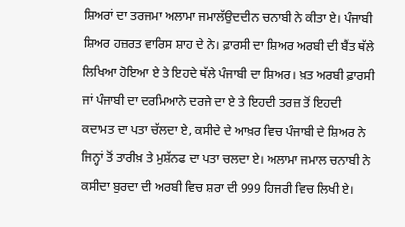ਸ਼ਿਅਰਾਂ ਦਾ ਤਰਜਮਾ ਅਲਾਮਾ ਜਮਾਲੱਉਦਦੀਨ ਚਨਾਬੀ ਨੇ ਕੀਤਾ ਏ। ਪੰਜਾਬੀ ਸ਼ਿਅਰ ਹਜ਼ਰਤ ਵਾਰਿਸ ਸ਼ਾਹ ਦੇ ਨੇ। ਫ਼ਾਰਸੀ ਦਾ ਸ਼ਿਅਰ ਅਰਬੀ ਦੀ ਬੈਂਤ ਥੱਲੇ ਲਿਖਿਆ ਹੋਇਆ ਏ ਤੇ ਇਹਦੇ ਥੱਲੇ ਪੰਜਾਬੀ ਦਾ ਸ਼ਿਅਰ। ਖ਼ਤ ਅਰਬੀ ਫ਼ਾਰਸੀ ਜਾਂ ਪੰਜਾਬੀ ਦਾ ਦਰਮਿਆਨੇ ਦਰਜੇ ਦਾ ਏ ਤੇ ਇਹਦੀ ਤਰਜ਼ ਤੋਂ ਇਹਦੀ ਕਦਾਮਤ ਦਾ ਪਤਾ ਚੱਲਦਾ ਏ, ਕਸੀਦੇ ਦੇ ਆਖ਼ਰ ਵਿਚ ਪੰਜਾਬੀ ਦੇ ਸ਼ਿਅਰ ਨੇ ਜਿਨ੍ਹਾਂ ਤੋਂ ਤਾਰੀਖ਼ ਤੇ ਮੁਸ਼ੱਨਫ ਦਾ ਪਤਾ ਚਲਦਾ ਏ। ਅਲਾਮਾ ਜਮਾਲ ਚਨਾਬੀ ਨੇ ਕਸੀਦਾ ਬੁਰਦਾ ਦੀ ਅਰਬੀ ਵਿਚ ਸ਼ਰਾ ਦੀ 999 ਹਿਜਰੀ ਵਿਚ ਲਿਖੀ ਏ।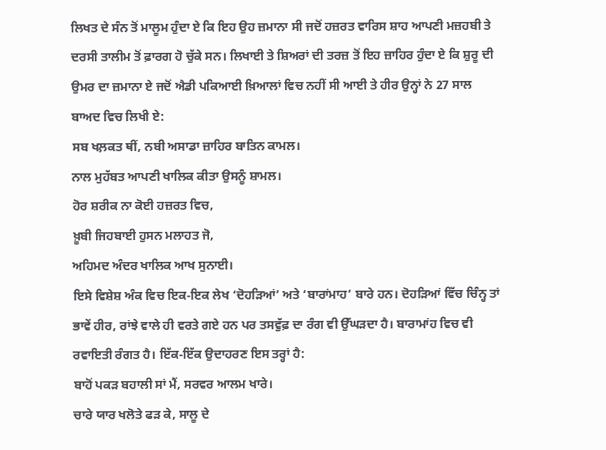ਲਿਖਤ ਦੇ ਸੰਨ ਤੋਂ ਮਾਲੂਮ ਹੁੰਦਾ ਏ ਕਿ ਇਹ ਉਹ ਜ਼ਮਾਨਾ ਸੀ ਜਦੋਂ ਹਜ਼ਰਤ ਵਾਰਿਸ ਸ਼ਾਹ ਆਪਣੀ ਮਜ਼ਹਬੀ ਤੇ ਦਰਸੀ ਤਾਲੀਮ ਤੋਂ ਫ਼ਾਰਗ ਹੋ ਚੁੱਕੇ ਸਨ। ਲਿਖਾਈ ਤੇ ਸ਼ਿਅਰਾਂ ਦੀ ਤਰਜ਼ ਤੋਂ ਇਹ ਜ਼ਾਹਿਰ ਹੁੰਦਾ ਏ ਕਿ ਸ਼ੁਰੂ ਦੀ ਉਮਰ ਦਾ ਜ਼ਮਾਨਾ ਏ ਜਦੋਂ ਐਡੀ ਪਕਿਆਈ ਖ਼ਿਆਲਾਂ ਵਿਚ ਨਹੀਂ ਸੀ ਆਈ ਤੇ ਹੀਰ ਉਨ੍ਹਾਂ ਨੇ 27 ਸਾਲ ਬਾਅਦ ਵਿਚ ਲਿਖੀ ਏ:
ਸਬ ਖਲ਼ਕਤ ਥੀਂ, ਨਬੀ ਅਸਾਡਾ ਜ਼ਾਹਿਰ ਬਾਤਿਨ ਕਾਮਲ।
ਨਾਲ ਮੁਹੱਬਤ ਆਪਣੀ ਖਾਲਿਕ ਕੀਤਾ ਉਸਨੂੰ ਸ਼ਾਮਲ।
ਹੋਰ ਸ਼ਰੀਕ ਨਾ ਕੋਈ ਹਜ਼ਰਤ ਵਿਚ,
ਖ਼ੂਬੀ ਜਿਹਬਾਈ ਹੁਸਨ ਮਲਾਹਤ ਜੋ,
ਅਹਿਮਦ ਅੰਦਰ ਖਾਲਿਕ ਆਖ ਸੁਨਾਈ।
ਇਸੇ ਵਿਸ਼ੇਸ਼ ਅੰਕ ਵਿਚ ਇਕ-ਇਕ ਲੇਖ ‘ਦੋਹੜਿਆਂ’ ਅਤੇ ‘ਬਾਰਾਂਮਾਹ’ ਬਾਰੇ ਹਨ। ਦੋਹੜਿਆਂ ਵਿੱਚ ਚਿੰਨ੍ਹ ਤਾਂ ਭਾਵੇਂ ਹੀਰ, ਰਾਂਝੇ ਵਾਲੇ ਹੀ ਵਰਤੇ ਗਏ ਹਨ ਪਰ ਤਸਵੁੱਫ਼ ਦਾ ਰੰਗ ਵੀ ਉੱਘੜਦਾ ਹੈ। ਬਾਰਾਮਾਂਹ ਵਿਚ ਵੀ ਰਵਾਇਤੀ ਰੰਗਤ ਹੈ। ਇੱਕ-ਇੱਕ ਉਦਾਹਰਣ ਇਸ ਤਰ੍ਹਾਂ ਹੈ:
ਬਾਹੋਂ ਪਕੜ ਬਹਾਲੀ ਸਾਂ ਮੈਂ, ਸਰਵਰ ਆਲਮ ਖਾਰੇ।
ਚਾਰੇ ਯਾਰ ਖਲੋਤੇ ਫੜ ਕੇ, ਸਾਲੂ ਦੇ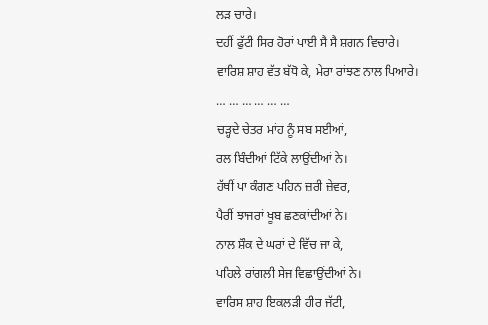ਲੜ ਚਾਰੇ।
ਦਹੀਂ ਫੁੱਟੀ ਸਿਰ ਹੋਰਾਂ ਪਾਈ ਸੈ ਸੈ ਸ਼ਗਨ ਵਿਚਾਰੇ।
ਵਾਰਿਸ਼ ਸ਼ਾਹ ਵੱਤ ਬੱਧੋ ਕੇ, ਮੇਰਾ ਰਾਂਝਣ ਨਾਲ ਪਿਆਰੇ।
… … … … … …
ਚੜ੍ਹਦੇ ਚੇਤਰ ਮਾਂਹ ਨੂੰ ਸਬ ਸਈਆਂ,
ਰਲ ਬਿੰਦੀਆਂ ਟਿੱਕੇ ਲਾਉਂਦੀਆਂ ਨੇ।
ਹੱਥੀਂ ਪਾ ਕੰਗਣ ਪਹਿਨ ਜ਼ਰੀ ਜ਼ੇਵਰ,
ਪੈਰੀਂ ਝਾਜਰਾਂ ਖੂਬ ਛਣਕਾਂਦੀਆਂ ਨੇ।
ਨਾਲ ਸ਼ੌਕ ਦੇ ਘਰਾਂ ਦੇ ਵਿੱਚ ਜਾ ਕੇ,
ਪਹਿਲੇ ਰਾਂਗਲੀ ਸੇਜ ਵਿਛਾਉਂਦੀਆਂ ਨੇ।
ਵਾਰਿਸ ਸ਼ਾਹ ਇਕਲੜੀ ਹੀਰ ਜੱਟੀ,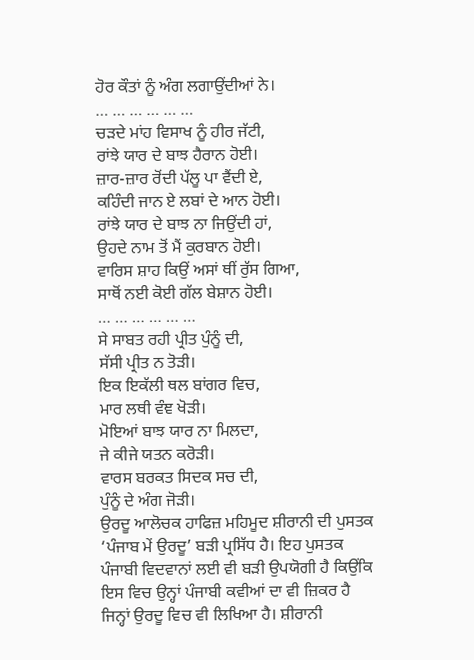ਹੋਰ ਕੌਤਾਂ ਨੂੰ ਅੰਗ ਲਗਾਉਂਦੀਆਂ ਨੇ।
… … … … … …
ਚੜਦੇ ਮਾਂਹ ਵਿਸਾਖ ਨੂੰ ਹੀਰ ਜੱਟੀ,
ਰਾਂਝੇ ਯਾਰ ਦੇ ਬਾਝ ਹੈਰਾਨ ਹੋਈ।
ਜ਼ਾਰ-ਜ਼ਾਰ ਰੋਂਦੀ ਪੱਲੂ ਪਾ ਵੈਂਦੀ ਏ,
ਕਹਿੰਦੀ ਜਾਨ ਏ ਲਬਾਂ ਦੇ ਆਨ ਹੋਈ।
ਰਾਂਝੇ ਯਾਰ ਦੇ ਬਾਝ ਨਾ ਜਿਉਂਦੀ ਹਾਂ,
ਉਹਦੇ ਨਾਮ ਤੋਂ ਮੈਂ ਕੁਰਬਾਨ ਹੋਈ।
ਵਾਰਿਸ ਸ਼ਾਹ ਕਿਉਂ ਅਸਾਂ ਥੀਂ ਰੁੱਸ ਗਿਆ,
ਸਾਥੋਂ ਨਈ ਕੋਈ ਗੱਲ ਬੇਸ਼ਾਨ ਹੋਈ।
… … … … … …
ਸੇ ਸਾਬਤ ਰਹੀ ਪ੍ਰੀਤ ਪੁੰਨੂੰ ਦੀ,
ਸੱਸੀ ਪ੍ਰੀਤ ਨ ਤੋੜੀ।
ਇਕ ਇਕੱਲੀ ਥਲ ਬਾਂਗਰ ਵਿਚ,
ਮਾਰ ਲਥੀ ਵੰਞ ਖੋੜੀ।
ਮੋਇਆਂ ਬਾਝ ਯਾਰ ਨਾ ਮਿਲਦਾ,
ਜੇ ਕੀਜੇ ਯਤਨ ਕਰੋੜੀ।
ਵਾਰਸ ਬਰਕਤ ਸਿਦਕ ਸਚ ਦੀ,
ਪੁੰਨੂੰ ਦੇ ਅੰਗ ਜੋੜੀ।
ਉਰਦੂ ਆਲੋਚਕ ਹਾਫਿਜ਼ ਮਹਿਮੂਦ ਸ਼ੀਰਾਨੀ ਦੀ ਪੁਸਤਕ ‘ਪੰਜਾਬ ਮੇਂ ਉਰਦੂ’ ਬੜੀ ਪ੍ਰਸਿੱਧ ਹੈ। ਇਹ ਪੁਸਤਕ ਪੰਜਾਬੀ ਵਿਦਵਾਨਾਂ ਲਈ ਵੀ ਬੜੀ ਉਪਯੋਗੀ ਹੈ ਕਿਉਂਕਿ ਇਸ ਵਿਚ ਉਨ੍ਹਾਂ ਪੰਜਾਬੀ ਕਵੀਆਂ ਦਾ ਵੀ ਜ਼ਿਕਰ ਹੈ ਜਿਨ੍ਹਾਂ ਉਰਦੂ ਵਿਚ ਵੀ ਲਿਖਿਆ ਹੈ। ਸ਼ੀਰਾਨੀ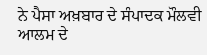ਨੇ ਪੈਸਾ ਅਖ਼ਬਾਰ ਦੇ ਸੰਪਾਦਕ ਮੌਲਵੀ ਆਲਮ ਦੇ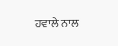ਹਵਾਲੇ ਨਾਲ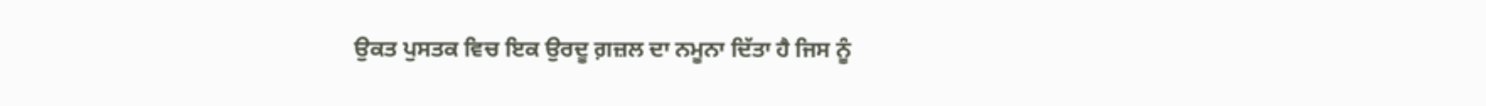ਉਕਤ ਪੁਸਤਕ ਵਿਚ ਇਕ ਉਰਦੂ ਗ਼ਜ਼ਲ ਦਾ ਨਮੂਨਾ ਦਿੱਤਾ ਹੈ ਜਿਸ ਨੂੰ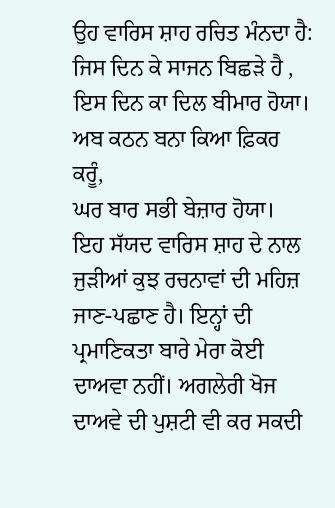ਉਹ ਵਾਰਿਸ ਸ਼ਾਹ ਰਚਿਤ ਮੰਨਦਾ ਹੈ:
ਜਿਸ ਦਿਨ ਕੇ ਸਾਜਨ ਬਿਛੜੇ ਹੈ ,
ਇਸ ਦਿਨ ਕਾ ਦਿਲ ਬੀਮਾਰ ਹੋਯਾ।
ਅਬ ਕਠਨ ਬਨਾ ਕਿਆ ਫ਼ਿਕਰ ਕਰੂੰ,
ਘਰ ਬਾਰ ਸਭੀ ਬੇਜ਼ਾਰ ਹੋਯਾ।
ਇਹ ਸੱਯਦ ਵਾਰਿਸ ਸ਼ਾਹ ਦੇ ਨਾਲ ਜੁੜੀਆਂ ਕੁਝ ਰਚਨਾਵਾਂ ਦੀ ਮਹਿਜ਼ ਜਾਣ-ਪਛਾਣ ਹੈ। ਇਨ੍ਹਾਂ ਦੀ ਪ੍ਰਮਾਣਿਕਤਾ ਬਾਰੇ ਮੇਰਾ ਕੋਈ ਦਾਅਵਾ ਨਹੀਂ। ਅਗਲੇਰੀ ਖੋਜ ਦਾਅਵੇ ਦੀ ਪੁਸ਼ਟੀ ਵੀ ਕਰ ਸਕਦੀ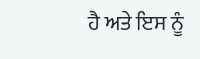ਹੈ ਅਤੇ ਇਸ ਨੂੰ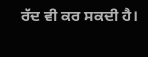ਰੱਦ ਵੀ ਕਰ ਸਕਦੀ ਹੈ।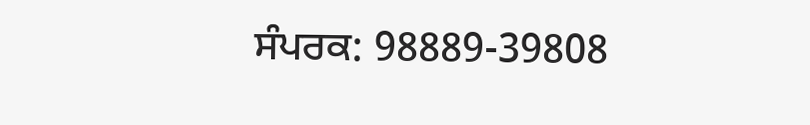ਸੰਪਰਕ: 98889-39808